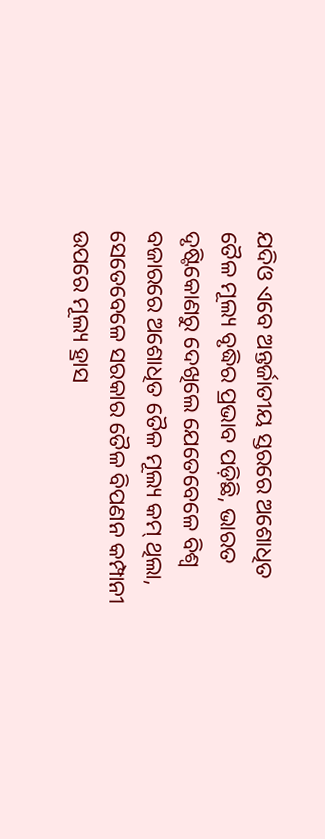ଯଦିଓ ଏବେ ଅନ୍ତର୍ଜାତୀୟ ସ୍ତରରେ ଅଶୋଧିତ ତୈଳ ମୂଲ୍ୟ ବୃଦ୍ଧିର ପ୍ରଭାବ ପଡ଼ିଛି, ଭାରତ ଦୃଷ୍ଟିକୋଣରୁ ଦେଖିଲେ ଯେତେବେଳେ ବିଶ୍ୱ ବଜାରରେ ଅଶୋଧିତ ତୈଳ ମୂଲ୍ୟ କମ୍ ଥିଲା, ସେତେବେଳେ ସରକାର ତୈଳ ବିପଣନ କମ୍ପାନୀ ଉପରେ ମୂଲ୍ୟ ହ୍ରାସ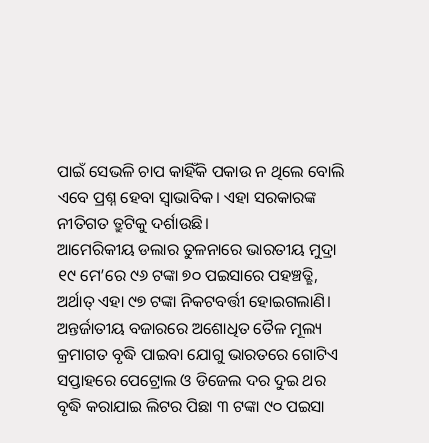ପାଇଁ ସେଭଳି ଚାପ କାହିଁକି ପକାଉ ନ ଥିଲେ ବୋଲି ଏବେ ପ୍ରଶ୍ନ ହେବା ସ୍ବାଭାବିକ। ଏହା ସରକାରଙ୍କ ନୀତିଗତ ତ୍ରୁଟିକୁ ଦର୍ଶାଉଛି।
ଆମେରିକୀୟ ଡଲାର ତୁଳନାରେ ଭାରତୀୟ ମୁଦ୍ରା ୧୯ ମେ’ରେ ୯୬ ଟଙ୍କା ୭୦ ପଇସାରେ ପହଞ୍ଚତ୍ଛି, ଅର୍ଥାତ୍ ଏହା ୯୭ ଟଙ୍କା ନିକଟବର୍ତ୍ତୀ ହୋଇଗଲାଣି। ଅନ୍ତର୍ଜାତୀୟ ବଜାରରେ ଅଶୋଧିତ ତୈଳ ମୂଲ୍ୟ କ୍ରମାଗତ ବୃଦ୍ଧି ପାଇବା ଯୋଗୁ ଭାରତରେ ଗୋଟିଏ ସପ୍ତାହରେ ପେଟ୍ରୋଲ ଓ ଡିଜେଲ ଦର ଦୁଇ ଥର ବୃଦ୍ଧି କରାଯାଇ ଲିଟର ପିଛା ୩ ଟଙ୍କା ୯୦ ପଇସା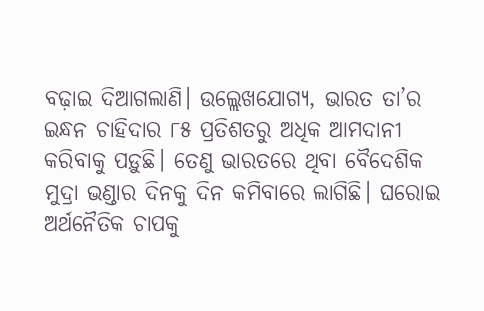ବଢ଼ାଇ ଦିଆଗଲାଣି। ଉଲ୍ଲେଖଯୋଗ୍ୟ, ଭାରତ ତା’ର ଇନ୍ଧନ ଚାହିଦାର ୮୫ ପ୍ରତିଶତରୁ ଅଧିକ ଆମଦାନୀ କରିବାକୁ ପଡ଼ୁଛି। ତେଣୁ ଭାରତରେ ଥିବା ବୈଦେଶିକ ମୁଦ୍ରା ଭଣ୍ଡାର ଦିନକୁ ଦିନ କମିବାରେ ଲାଗିଛି। ଘରୋଇ ଅର୍ଥନୈତିକ ଚାପକୁ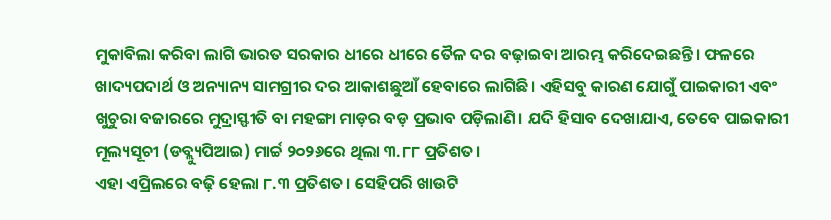ମୁକାବିଲା କରିବା ଲାଗି ଭାରତ ସରକାର ଧୀରେ ଧୀରେ ତୈଳ ଦର ବଢ଼ାଇବା ଆରମ୍ଭ କରିଦେଇଛନ୍ତି। ଫଳରେ ଖାଦ୍ୟପଦାର୍ଥ ଓ ଅନ୍ୟାନ୍ୟ ସାମଗ୍ରୀର ଦର ଆକାଶଛୁଆଁ ହେବାରେ ଲାଗିଛି। ଏହିସବୁ କାରଣ ଯୋଗୁଁ ପାଇକାରୀ ଏବଂ ଖୁଚୁରା ବଜାରରେ ମୁଦ୍ରାସ୍ଫୀତି ବା ମହଙ୍ଗା ମାଡ଼ର ବଡ଼ ପ୍ରଭାବ ପଡ଼ିଲାଣି। ଯଦି ହିସାବ ଦେଖାଯାଏ, ତେବେ ପାଇକାରୀ ମୂଲ୍ୟସୂଚୀ (ଡବ୍ଲ୍ୟୁପିଆଇ) ମାର୍ଚ୍ଚ ୨୦୨୬ରେ ଥିଲା ୩.୮୮ ପ୍ରତିଶତ।
ଏହା ଏପ୍ରିଲରେ ବଢ଼ି ହେଲା ୮.୩ ପ୍ରତିଶତ। ସେହିପରି ଖାଉଟି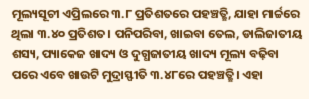ମୂଲ୍ୟସୂଚୀ ଏପ୍ରିଲରେ ୩.୮ ପ୍ରତିଶତରେ ପହଞ୍ଚତ୍ଛି, ଯାହା ମାର୍ଚ୍ଚରେ ଥିଲା ୩.୪୦ ପ୍ରତିଶତ। ପନିପରିବା, ଖାଇବା ତେଲ, ଡାଲିଜାତୀୟ ଶସ୍ୟ, ପ୍ୟାକେଜ ଖାଦ୍ୟ ଓ ଦୁଗ୍ଧଜାତୀୟ ଖାଦ୍ୟ ମୂଲ୍ୟ ବଢ଼ିବା ପରେ ଏବେ ଖାଉଟି ମୁଦ୍ରାସ୍ଫୀତି ୩.୪୮ରେ ପହଞ୍ଚତ୍ଛି। ଏହା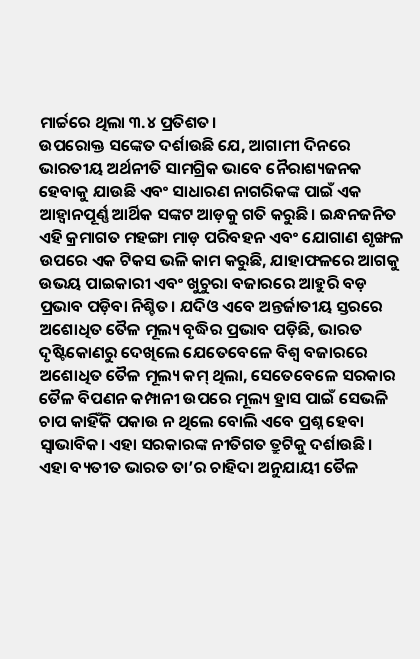ମାର୍ଚ୍ଚରେ ଥିଲା ୩.୪ ପ୍ରତିଶତ।
ଉପରୋକ୍ତ ସଙ୍କେତ ଦର୍ଶାଉଛି ଯେ, ଆଗାମୀ ଦିନରେ ଭାରତୀୟ ଅର୍ଥନୀତି ସାମଗ୍ରିକ ଭାବେ ନୈରାଶ୍ୟଜନକ ହେବାକୁ ଯାଉଛି ଏବଂ ସାଧାରଣ ନାଗରିକଙ୍କ ପାଇଁ ଏକ ଆହ୍ବାନପୂର୍ଣ୍ଣ ଆର୍ଥିକ ସଙ୍କଟ ଆଡ଼କୁ ଗତି କରୁଛି। ଇନ୍ଧନଜନିତ ଏହି କ୍ରମାଗତ ମହଙ୍ଗା ମାଡ଼ ପରିବହନ ଏବଂ ଯୋଗାଣ ଶୃଙ୍ଖଳ ଉପରେ ଏକ ଟିକସ ଭଳି କାମ କରୁଛି, ଯାହାଫଳରେ ଆଗକୁ ଉଭୟ ପାଇକାରୀ ଏବଂ ଖୁଚୁରା ବଜାରରେ ଆହୁରି ବଡ଼ ପ୍ରଭାବ ପଡ଼ିବା ନିଶ୍ଚିତ। ଯଦିଓ ଏବେ ଅନ୍ତର୍ଜାତୀୟ ସ୍ତରରେ ଅଶୋଧିତ ତୈଳ ମୂଲ୍ୟ ବୃଦ୍ଧିର ପ୍ରଭାବ ପଡ଼ିଛି, ଭାରତ ଦୃଷ୍ଟିକୋଣରୁ ଦେଖିଲେ ଯେତେବେଳେ ବିଶ୍ୱ ବଜାରରେ ଅଶୋଧିତ ତୈଳ ମୂଲ୍ୟ କମ୍ ଥିଲା, ସେତେବେଳେ ସରକାର ତୈଳ ବିପଣନ କମ୍ପାନୀ ଉପରେ ମୂଲ୍ୟ ହ୍ରାସ ପାଇଁ ସେଭଳି ଚାପ କାହିଁକି ପକାଉ ନ ଥିଲେ ବୋଲି ଏବେ ପ୍ରଶ୍ନ ହେବା ସ୍ବାଭାବିକ। ଏହା ସରକାରଙ୍କ ନୀତିଗତ ତ୍ରୁଟିକୁ ଦର୍ଶାଉଛି।
ଏହା ବ୍ୟତୀତ ଭାରତ ତା’ର ଚାହିଦା ଅନୁଯାୟୀ ତୈଳ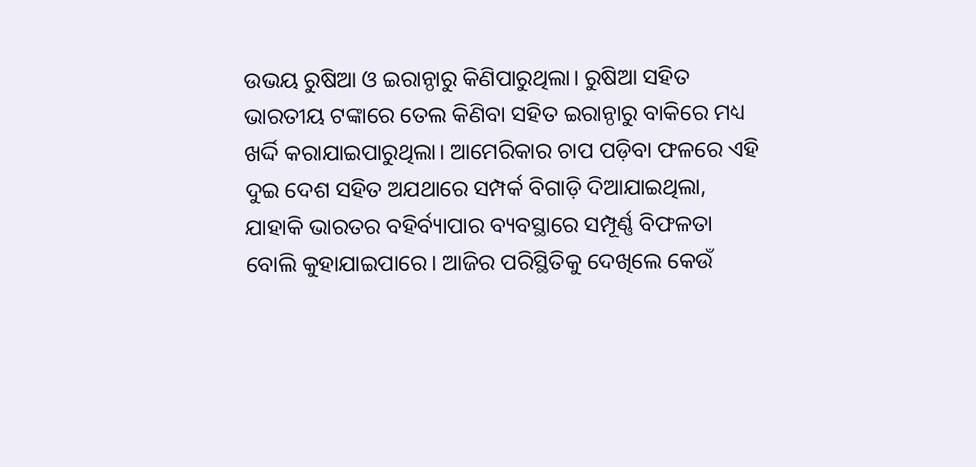ଉଭୟ ରୁଷିଆ ଓ ଇରାନ୍ଠାରୁ କିଣିପାରୁଥିଲା। ରୁଷିଆ ସହିତ ଭାରତୀୟ ଟଙ୍କାରେ ତେଲ କିଣିବା ସହିତ ଇରାନ୍ଠାରୁ ବାକିରେ ମଧ୍ୟ ଖର୍ଦ୍ଦି କରାଯାଇପାରୁଥିଲା। ଆମେରିକାର ଚାପ ପଡ଼ିବା ଫଳରେ ଏହି ଦୁଇ ଦେଶ ସହିତ ଅଯଥାରେ ସମ୍ପର୍କ ବିଗାଡ଼ି ଦିଆଯାଇଥିଲା, ଯାହାକି ଭାରତର ବହିର୍ବ୍ୟାପାର ବ୍ୟବସ୍ଥାରେ ସମ୍ପୂର୍ଣ୍ଣ ବିଫଳତା ବୋଲି କୁହାଯାଇପାରେ। ଆଜିର ପରିସ୍ଥିତିକୁ ଦେଖିଲେ କେଉଁ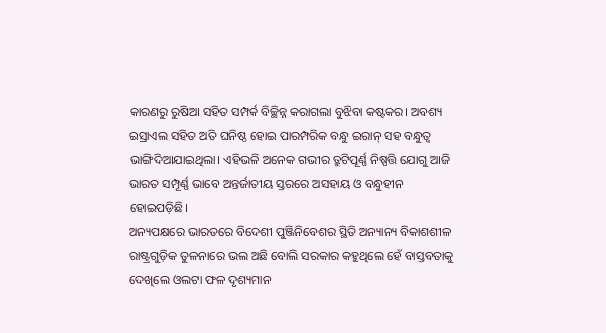କାରଣରୁ ରୁଷିଆ ସହିତ ସମ୍ପର୍କ ବିଚ୍ଛିନ୍ନ କରାଗଲା ବୁଝିବା କଷ୍ଟକର। ଅବଶ୍ୟ ଇସ୍ରାଏଲ ସହିତ ଅତି ଘନିଷ୍ଠ ହୋଇ ପାରମ୍ପରିକ ବନ୍ଧୁ ଇରାନ୍ ସହ ବନ୍ଧୁତ୍ୱ ଭାଙ୍ଗିଦିଆଯାଇଥିଲା। ଏହିଭଳି ଅନେକ ଗଭୀର ତ୍ରୁଟିପୂର୍ଣ୍ଣ ନିଷ୍ପତ୍ତି ଯୋଗୁ ଆଜି ଭାରତ ସମ୍ପୂର୍ଣ୍ଣ ଭାବେ ଅନ୍ତର୍ଜାତୀୟ ସ୍ତରରେ ଅସହାୟ ଓ ବନ୍ଧୁହୀନ ହୋଇପଡ଼ିଛି।
ଅନ୍ୟପକ୍ଷରେ ଭାରତରେ ବିଦେଶୀ ପୁଞ୍ଜିନିବେଶର ସ୍ଥିତି ଅନ୍ୟାନ୍ୟ ବିକାଶଶୀଳ ରାଷ୍ଟ୍ରଗୁଡ଼ିକ ତୁଳନାରେ ଭଲ ଅଛି ବୋଲି ସରକାର କହୁଥିଲେ ହେଁ ବାସ୍ତବତାକୁ ଦେଖିଲେ ଓଲଟା ଫଳ ଦୃଶ୍ୟମାନ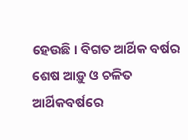ହେଉଛି। ବିଗତ ଆର୍ଥିକ ବର୍ଷର ଶେଷ ଆଡ଼ୁ ଓ ଚଳିତ ଆର୍ଥିକବର୍ଷରେ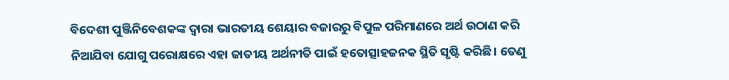ବିଦେଶୀ ପୁଞ୍ଜିନିବେଶକଙ୍କ ଦ୍ୱାରା ଭାରତୀୟ ଶେୟାର ବଜାରରୁ ବିପୁଳ ପରିମାଣରେ ଅର୍ଥ ଉଠାଣ କରି ନିଆଯିବା ଯୋଗୁ ପରୋକ୍ଷରେ ଏହା ଜାତୀୟ ଅର୍ଥନୀତି ପାଇଁ ହତୋତ୍ସାହଜନକ ସ୍ଥିତି ସୃଷ୍ଟି କରିଛି। ତେଣୁ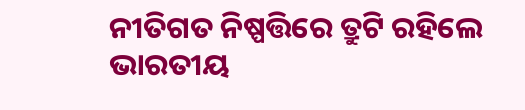ନୀତିଗତ ନିଷ୍ପତ୍ତିରେ ତ୍ରୁଟି ରହିଲେ ଭାରତୀୟ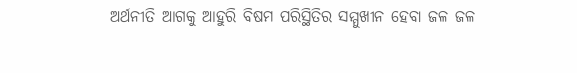ଅର୍ଥନୀତି ଆଗକୁ ଆହୁରି ବିଷମ ପରିସ୍ଥିତିର ସମ୍ମୁଖୀନ ହେବା ଜଳ ଜଳ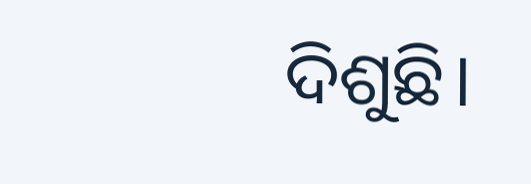ଦିଶୁଛି।